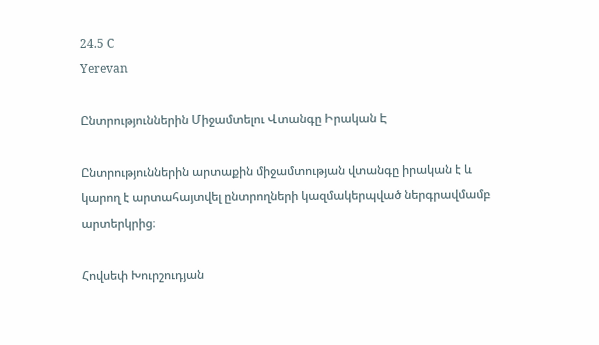24.5 C
Yerevan

Ընտրություններին Միջամտելու Վտանգը Իրական Է

Ընտրություններին արտաքին միջամտության վտանգը իրական է և կարող է արտահայտվել ընտրողների կազմակերպված ներգրավմամբ արտերկրից։

Հովսեփ Խուրշուդյան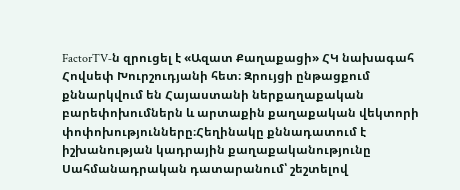FactorTV‑ն զրուցել է «Ազատ Քաղաքացի» ՀԿ նախագահ Հովսեփ Խուրշուդյանի հետ։ Զրույցի ընթացքում քննարկվում են Հայաստանի ներքաղաքական բարեփոխումներն և արտաքին քաղաքական վեկտորի փոփոխությունները։Հեղինակը քննադատում է իշխանության կադրային քաղաքականությունը Սահմանադրական դատարանում՝ շեշտելով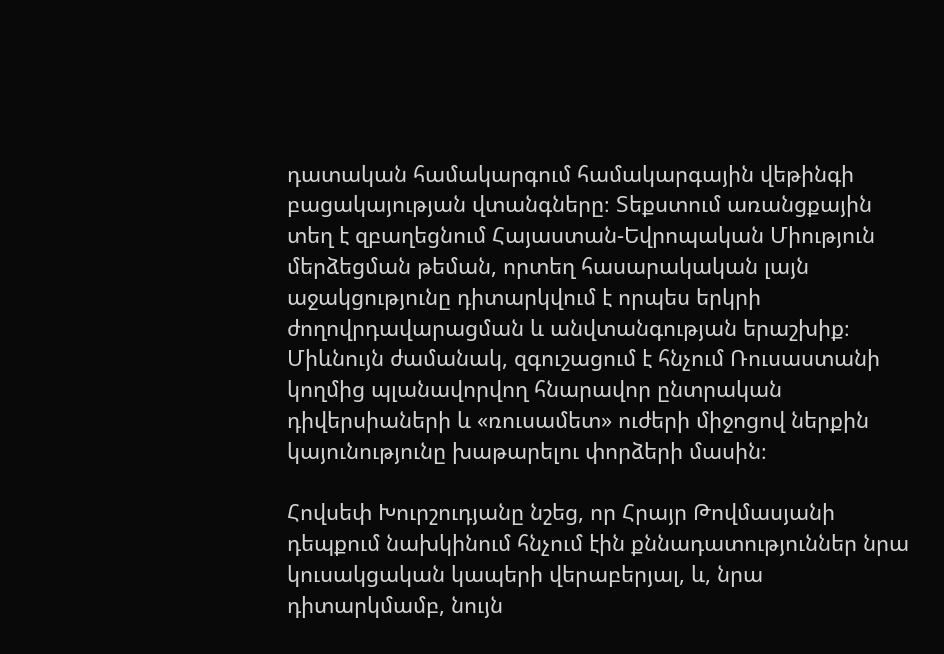դատական համակարգում համակարգային վեթինգի բացակայության վտանգները։ Տեքստում առանցքային տեղ է զբաղեցնում Հայաստան-Եվրոպական Միություն մերձեցման թեման, որտեղ հասարակական լայն աջակցությունը դիտարկվում է որպես երկրի ժողովրդավարացման և անվտանգության երաշխիք։ Միևնույն ժամանակ, զգուշացում է հնչում Ռուսաստանի կողմից պլանավորվող հնարավոր ընտրական դիվերսիաների և «ռուսամետ» ուժերի միջոցով ներքին կայունությունը խաթարելու փորձերի մասին։

Հովսեփ Խուրշուդյանը նշեց, որ Հրայր Թովմասյանի դեպքում նախկինում հնչում էին քննադատություններ նրա կուսակցական կապերի վերաբերյալ, և, նրա դիտարկմամբ, նույն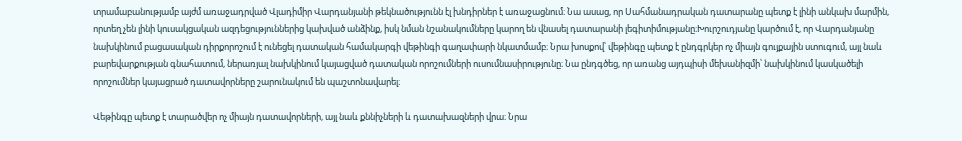տրամաբանությամբ այժմ առաջադրված Վլադիմիր Վարդանյանի թեկնածությունն էլ խնդիրներ է առաջացնում։ Նա ասաց, որ Սահմանադրական դատարանը պետք է լինի անկախ մարմին, որտեղ չեն լինի կուսակցական ազդեցություններից կախված անձինք, իսկ նման նշանակումները կարող են վնասել դատարանի լեգիտիմությանը։Խուրշուդյանը կարծում է, որ Վարդանյանը նախկինում բացասական դիրքորոշում է ունեցել դատական համակարգի վեթինգի գաղափարի նկատմամբ։ Նրա խոսքով՝ վեթինգը պետք է ընդգրկեր ոչ միայն գույքային ստուգում, այլ նաև բարեվարքության գնահատում, ներառյալ նախկինում կայացված դատական որոշումների ուսումնասիրությունը։ Նա ընդգծեց, որ առանց այդպիսի մեխանիզմի՝ նախկինում կասկածելի որոշումներ կայացրած դատավորները շարունակում են պաշտոնավարել։

Վեթինգը պետք է տարածվեր ոչ միայն դատավորների, այլ նաև քննիչների և դատախազների վրա։ Նրա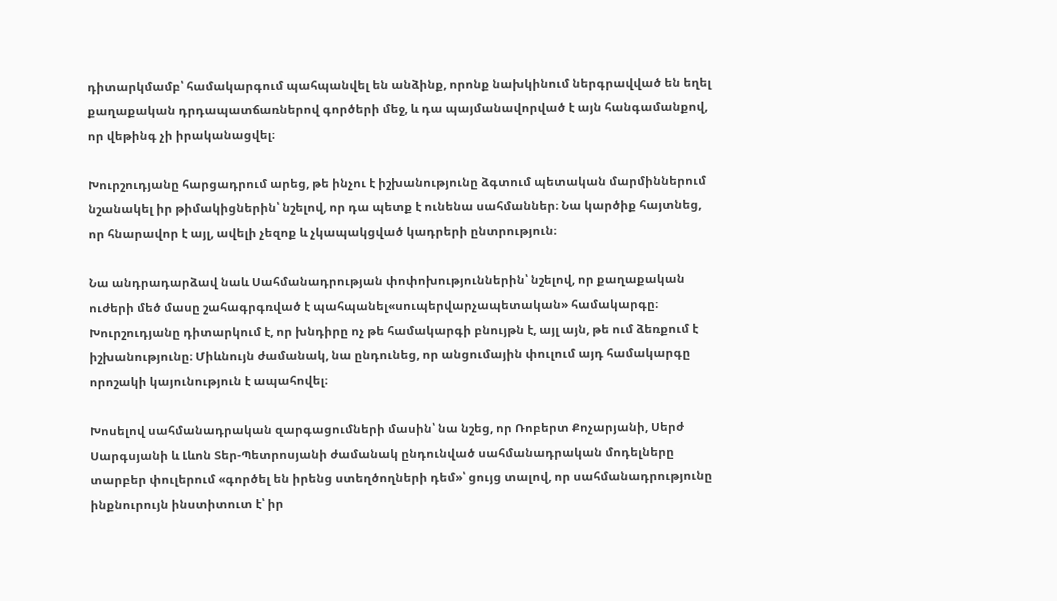դիտարկմամբ՝ համակարգում պահպանվել են անձինք, որոնք նախկինում ներգրավված են եղել քաղաքական դրդապատճառներով գործերի մեջ, և դա պայմանավորված է այն հանգամանքով, որ վեթինգ չի իրականացվել։

Խուրշուդյանը հարցադրում արեց, թե ինչու է իշխանությունը ձգտում պետական մարմիններում նշանակել իր թիմակիցներին՝ նշելով, որ դա պետք է ունենա սահմաններ։ Նա կարծիք հայտնեց, որ հնարավոր է այլ, ավելի չեզոք և չկապակցված կադրերի ընտրություն։

Նա անդրադարձավ նաև Սահմանադրության փոփոխություններին՝ նշելով, որ քաղաքական ուժերի մեծ մասը շահագրգռված է պահպանել«սուպերվարչապետական» համակարգը։ Խուրշուդյանը դիտարկում է, որ խնդիրը ոչ թե համակարգի բնույթն է, այլ այն, թե ում ձեռքում է իշխանությունը։ Միևնույն ժամանակ, նա ընդունեց, որ անցումային փուլում այդ համակարգը որոշակի կայունություն է ապահովել։

Խոսելով սահմանադրական զարգացումների մասին՝ նա նշեց, որ Ռոբերտ Քոչարյանի, Սերժ Սարգսյանի և Լևոն Տեր-Պետրոսյանի ժամանակ ընդունված սահմանադրական մոդելները տարբեր փուլերում «գործել են իրենց ստեղծողների դեմ»՝ ցույց տալով, որ սահմանադրությունը ինքնուրույն ինստիտուտ է՝ իր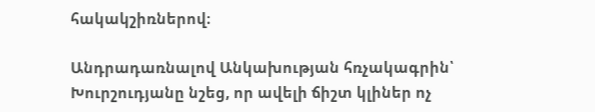հակակշիռներով։

Անդրադառնալով Անկախության հռչակագրին՝ Խուրշուդյանը նշեց, որ ավելի ճիշտ կլիներ ոչ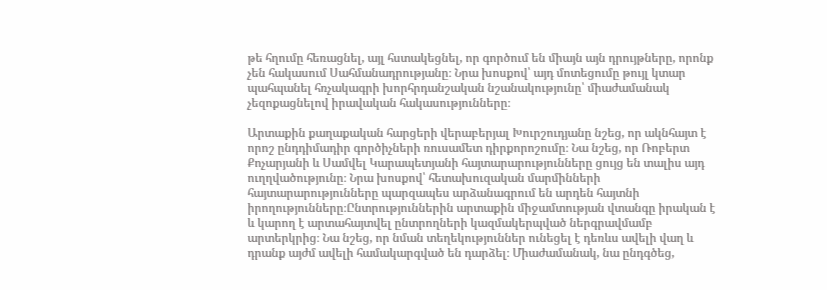թե հղումը հեռացնել, այլ հստակեցնել, որ գործում են միայն այն դրույթները, որոնք չեն հակասում Սահմանադրությանը։ Նրա խոսքով՝ այդ մոտեցումը թույլ կտար պահպանել հռչակագրի խորհրդանշական նշանակությունը՝ միաժամանակ չեզոքացնելով իրավական հակասությունները։

Արտաքին քաղաքական հարցերի վերաբերյալ Խուրշուդյանը նշեց, որ ակնհայտ է որոշ ընդդիմադիր գործիչների ռուսամետ դիրքորոշումը։ Նա նշեց, որ Ռոբերտ Քոչարյանի և Սամվել Կարապետյանի հայտարարությունները ցույց են տալիս այդ ուղղվածությունը։ Նրա խոսքով՝ հետախուզական մարմինների հայտարարությունները պարզապես արձանագրում են արդեն հայտնի իրողությունները։Ընտրություններին արտաքին միջամտության վտանգը իրական է և կարող է արտահայտվել ընտրողների կազմակերպված ներգրավմամբ արտերկրից։ Նա նշեց, որ նման տեղեկություններ ունեցել է դեռևս ավելի վաղ և դրանք այժմ ավելի համակարգված են դարձել։ Միաժամանակ, նա ընդգծեց,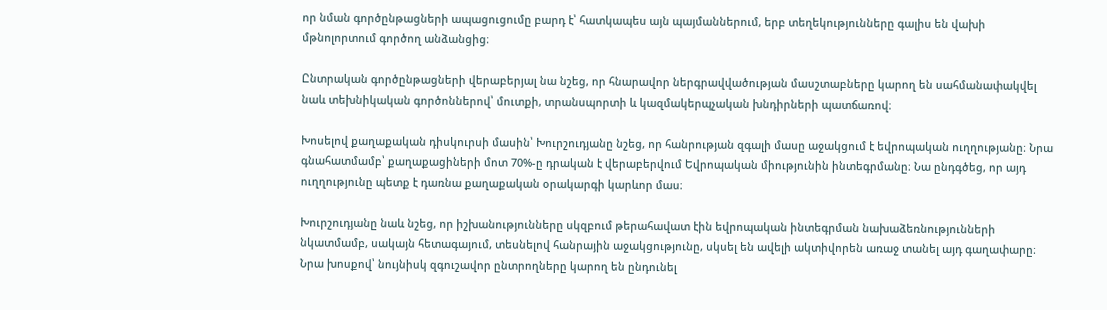որ նման գործընթացների ապացուցումը բարդ է՝ հատկապես այն պայմաններում, երբ տեղեկությունները գալիս են վախի մթնոլորտում գործող անձանցից։

Ընտրական գործընթացների վերաբերյալ նա նշեց, որ հնարավոր ներգրավվածության մասշտաբները կարող են սահմանափակվել նաև տեխնիկական գործոններով՝ մուտքի, տրանսպորտի և կազմակերպչական խնդիրների պատճառով։

Խոսելով քաղաքական դիսկուրսի մասին՝ Խուրշուդյանը նշեց, որ հանրության զգալի մասը աջակցում է եվրոպական ուղղությանը։ Նրա գնահատմամբ՝ քաղաքացիների մոտ 70%-ը դրական է վերաբերվում Եվրոպական միությունին ինտեգրմանը։ Նա ընդգծեց, որ այդ ուղղությունը պետք է դառնա քաղաքական օրակարգի կարևոր մաս։

Խուրշուդյանը նաև նշեց, որ իշխանությունները սկզբում թերահավատ էին եվրոպական ինտեգրման նախաձեռնությունների նկատմամբ, սակայն հետագայում, տեսնելով հանրային աջակցությունը, սկսել են ավելի ակտիվորեն առաջ տանել այդ գաղափարը։ Նրա խոսքով՝ նույնիսկ զգուշավոր ընտրողները կարող են ընդունել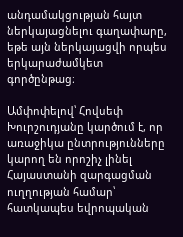անդամակցության հայտ ներկայացնելու գաղափարը, եթե այն ներկայացվի որպես երկարաժամկետ գործընթաց։

Ամփոփելով՝ Հովսեփ Խուրշուդյանը կարծում է, որ առաջիկա ընտրությունները կարող են որոշիչ լինել Հայաստանի զարգացման ուղղության համար՝ հատկապես եվրոպական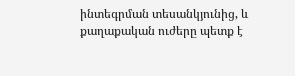ինտեգրման տեսանկյունից, և քաղաքական ուժերը պետք է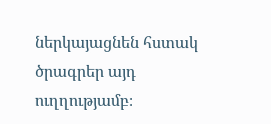ներկայացնեն հստակ ծրագրեր այդ ուղղությամբ։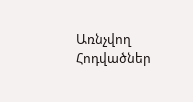Առնչվող Հոդվածներ